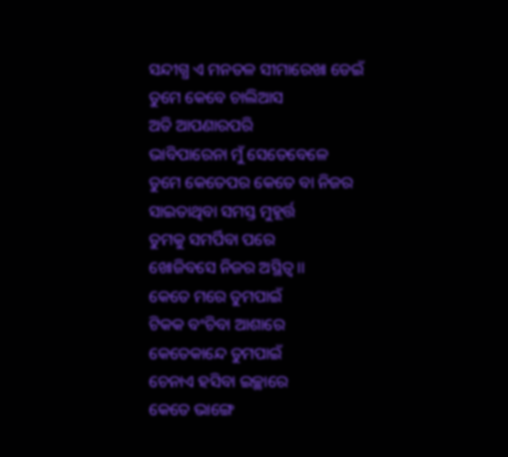ସନ୍ଦୀଗ୍ଧ ଏ ମନତଳ ସୀମାରେଖା ଡେଇଁ
ତୁମେ କେବେ ଚାଲିଆସ
ଅତି ଆପଣାରପରି
ଭାବିପାରେନା ମୁଁ ସେତେବେଳେ
ତୁମେ କେତେପର କେତେ ବା ନିଜର
ସାଇତାଥିବା ସମସ୍ତ ମୁହୂର୍ତ୍ତ
ତୁମକୁ ସମର୍ପିବା ପରେ
ଖୋଜିବସେ ନିଜର ଅସ୍ଥିତ୍ବ ।।
କେତେ ମରେ ତୁମପାଇଁ
ଟିକକ ବଂଚିବା ଆଶାରେ
କେତେକାନ୍ଦେ ତୁମପାଇଁ
ଚେନାଏ ହସିବା ଇଚ୍ଛାରେ
କେତେ ଭାଙ୍ଗେ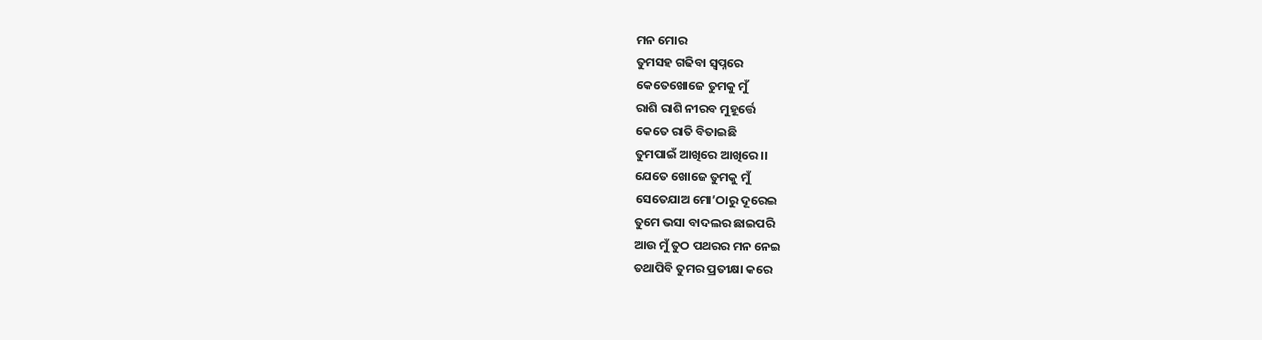ମନ ମୋର
ତୁମସହ ଗଢିବା ସ୍ବପ୍ନରେ
କେତେଖୋଜେ ତୁମକୁ ମୁଁ
ରାଶି ରାଶି ନୀରବ ମୁହୂର୍ତ୍ତେ
କେତେ ରାତି ବିତାଇଛି
ତୁମପାଇଁ ଆଖିରେ ଆଖିରେ ।।
ଯେତେ ଖୋଜେ ତୁମକୁ ମୁଁ
ସେତେଯାଅ ମୋ’ଠାରୁ ଦୂରେଇ
ତୁମେ ଭସା ବାଦଲର ଛାଇପରି
ଆଉ ମୁଁ ତୁଠ ପଥରର ମନ ନେଇ
ତଥାପିବି ତୁମର ପ୍ରତୀକ୍ଷା କରେ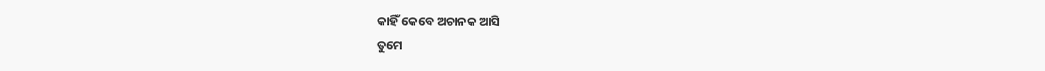କାହିଁ କେବେ ଅଚାନକ ଆସି
ତୁମେ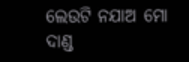ଲେଉଟି ନଯାଅ ମୋ ଦାଣ୍ଡ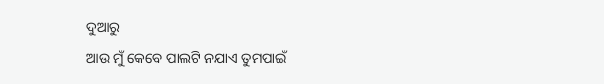ଦୁଆରୁ
ଆଉ ମୁଁ କେବେ ପାଲଟି ନଯାଏ ତୁମପାଇଁ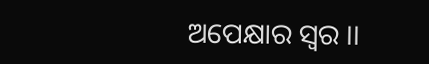ଅପେକ୍ଷାର ସ୍ବର ।।